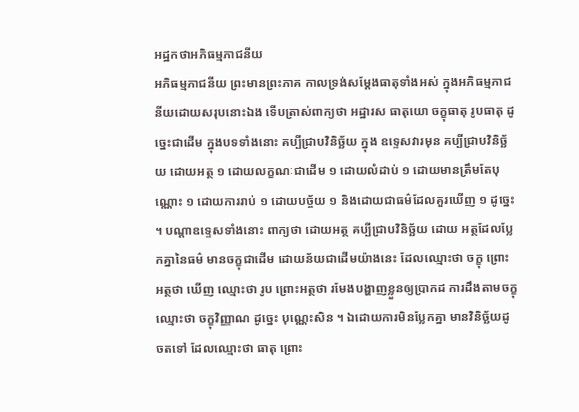អដ្ឋកថាអភិធម្មភាជនីយ
អភិធម្មភាជនីយ ព្រះមានព្រះភាគ កាលទ្រង់សម្តែងធាតុទាំងអស់ ក្នុងអភិធម្មភាជនីយដោយសរុបនោះឯង ទើបត្រាស់ពាក្យថា អដ្ឋារស ធាតុយោ ចក្ខុធាតុ រូបធាតុ ដូច្នេះជាដើម ក្នុងបទទាំងនោះ គប្បីជ្រាបវិនិច្ឆ័យ ក្នុង ឧទ្ទេសវារមុន គប្បីជ្រាបវិនិច្ឆ័យ ដោយអត្ថ ១ ដោយលក្ខណៈជាដើម ១ ដោយលំដាប់ ១ ដោយមានត្រឹមតែបុណ្ណោះ ១ ដោយការរាប់ ១ ដោយបច្ច័យ ១ និងដោយជាធម៌ដែលគួរឃើញ ១ ដូច្នេះ ។ បណ្តាឧទ្ទេសទាំងនោះ ពាក្យថា ដោយអត្ថ គប្បីជ្រាបវិនិច្ឆ័យ ដោយ អត្ថដែលប្លែកគ្នានៃធម៌ មានចក្ខុជាដើម ដោយន័យជាដើមយ៉ាងនេះ ដែលឈ្មោះថា ចក្ខុ ព្រោះអត្ថថា ឃើញ ឈ្មោះថា រូប ព្រោះអត្ថថា រមែងបង្ហាញខ្លួនឲ្យប្រាកដ ការដឹងតាមចក្ខុ ឈ្មោះថា ចក្ខុវិញ្ញាណ ដូច្នេះ បុណ្ណេះសិន ។ ឯដោយការមិនប្លែកគ្នា មានវិនិច្ឆ័យដូចតទៅ ដែលឈ្មោះថា ធាតុ ព្រោះ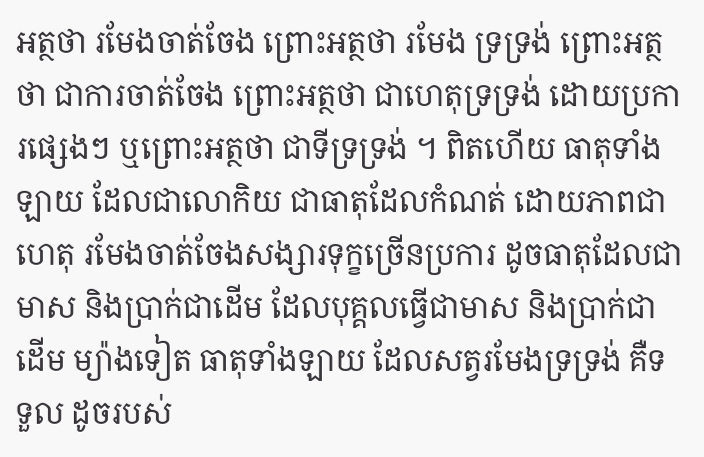អត្ថថា រមែងចាត់ចែង ព្រោះអត្ថថា រមែង ទ្រទ្រង់ ព្រោះអត្ថថា ជាការចាត់ចែង ព្រោះអត្ថថា ជាហេតុទ្រទ្រង់ ដោយប្រការផ្សេងៗ ឬព្រោះអត្ថថា ជាទីទ្រទ្រង់ ។ ពិតហើយ ធាតុទាំងឡាយ ដែលជាលោកិយ ជាធាតុដែលកំណត់ ដោយភាពជាហេតុ រមែងចាត់ចែងសង្សារទុក្ខច្រើនប្រការ ដូចធាតុដែលជា មាស និងប្រាក់ជាដើម ដែលបុគ្គលធ្វើជាមាស និងប្រាក់ជាដើម ម្យ៉ាងទៀត ធាតុទាំងឡាយ ដែលសត្វរមែងទ្រទ្រង់ គឺទទួល ដូចរបស់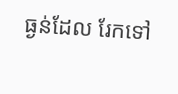ធ្ងន់ដែល រែកទៅ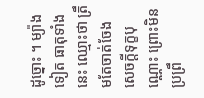ដូច្នោះ ។ ម្យ៉ាងទៀត ធាតុទាំងនេះ ឈ្មោះថា ត្រឹមតែចាត់ចែង សេចក្តីទុក្ខបុណ្ណោះ ព្រោះមិនប្រព្រឹ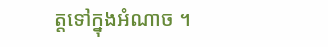ត្តទៅក្នុងអំណាច ។